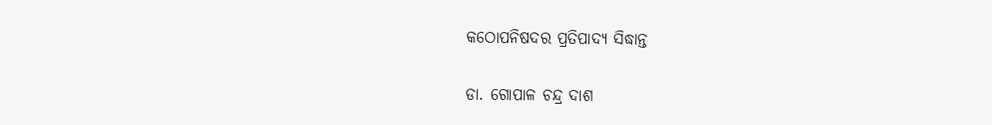କଠୋପନିଷଦର ପ୍ରତିପାଦ୍ୟ ସିଦ୍ଧାନ୍ତ

ଡା. ଗୋପାଳ ଚନ୍ଦ୍ର ଦାଶ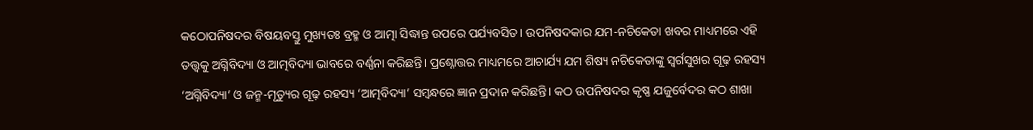କଠୋପନିଷଦର ବିଷୟବସ୍ତୁ ମୁଖ୍ୟତଃ ବ୍ରହ୍ମ ଓ ଆତ୍ମା ସିଦ୍ଧାନ୍ତ ଉପରେ ପର୍ଯ୍ୟବସିତ। ଉପନିଷଦକାର ଯମ-ନଚିକେତା ଖବର ମାଧ୍ୟମରେ ଏହି ତତ୍ତ୍ୱକୁ ଅଗ୍ନିବିଦ୍ୟା ଓ ଆତ୍ମବିଦ୍ୟା ଭାବରେ ବର୍ଣ୍ଣନା କରିଛନ୍ତି। ପ୍ରଶ୍ନୋତ୍ତର ମାଧ୍ୟମରେ ଆଚାର୍ଯ୍ୟ ଯମ ଶିଷ୍ୟ ନଚିକେତାଙ୍କୁ ସ୍ବର୍ଗସୁଖର ଗୂଢ଼ ରହସ୍ୟ ‘ଅଗ୍ନିବିଦ୍ୟା’ ଓ ଜନ୍ମ-ମୃତ୍ୟୁର ଗୂଢ଼ ରହସ୍ୟ ‘ଆତ୍ମବିଦ୍ୟା’ ସମ୍ବନ୍ଧରେ ଜ୍ଞାନ ପ୍ରଦାନ କରିଛନ୍ତି। କଠ ଉପନିଷଦର କୃଷ୍ଣ ଯଜୁର୍ବେଦର କଠ ଶାଖା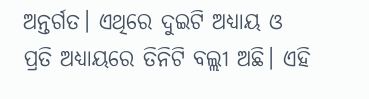ଅନ୍ତର୍ଗତ। ଏଥିରେ ଦୁଇଟି ଅଧ୍ୟାୟ ଓ ପ୍ରତି ଅଧ୍ୟାୟରେ ତିନିଟି ବଲ୍ଲୀ ଅଛି। ଏହି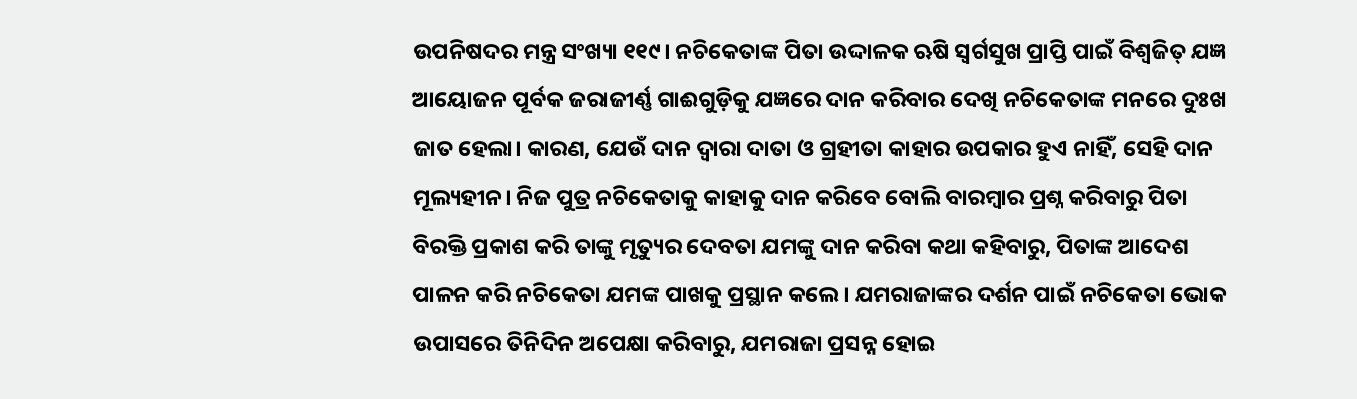ଉପନିଷଦର ମନ୍ତ୍ର ସଂଖ୍ୟା ୧୧୯। ନଚିକେତାଙ୍କ ପିତା ଉଦ୍ଦାଳକ ଋଷି ସ୍ବର୍ଗସୁଖ ପ୍ରାପ୍ତି ପାଇଁ ବିଶ୍ୱଜିତ୍‌ ଯଜ୍ଞ ଆୟୋଜନ ପୂର୍ବକ ଜରାଜୀର୍ଣ୍ଣ ଗାଈଗୁଡ଼ିକୁ ଯଜ୍ଞରେ ଦାନ କରିବାର ଦେଖି ନଚିକେତାଙ୍କ ମନରେ ଦୁଃଖ ଜାତ ହେଲା। କାରଣ, ଯେଉଁ ଦାନ ଦ୍ୱାରା ଦାତା ଓ ଗ୍ରହୀତା କାହାର ଉପକାର ହୁଏ ନାହିଁ, ସେହି ଦାନ ମୂଲ୍ୟହୀନ। ନିଜ ପୁତ୍ର ନଚିକେତାକୁ କାହାକୁ ଦାନ କରିବେ ବୋଲି ବାରମ୍ବାର ପ୍ରଶ୍ନ କରିବାରୁ ପିତା ବିରକ୍ତି ପ୍ରକାଶ କରି ତାଙ୍କୁ ମୃତ୍ୟୁର ଦେବତା ଯମଙ୍କୁ ଦାନ କରିବା କଥା କହିବାରୁ, ପିତାଙ୍କ ଆଦେଶ ପାଳନ କରି ନଚିକେତା ଯମଙ୍କ ପାଖକୁ ପ୍ରସ୍ଥାନ କଲେ। ଯମରାଜାଙ୍କର ଦର୍ଶନ ପାଇଁ ନଚିକେତା ଭୋକ ଉପାସରେ ତିନିଦିନ ଅପେକ୍ଷା କରିବାରୁ, ଯମରାଜା ପ୍ରସନ୍ନ ହୋଇ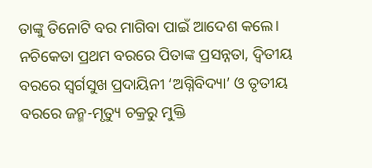ତାଙ୍କୁ ତିନୋଟି ବର ମାଗିବା ପାଇଁ ଆଦେଶ କଲେ। ନଚିକେତା ପ୍ରଥମ ବରରେ ପିତାଙ୍କ ପ୍ରସନ୍ନତା, ଦ୍ୱିତୀୟ ବରରେ ସ୍ବର୍ଗସୁଖ ପ୍ରଦାୟିନୀ ‘ଅଗ୍ନିବିଦ୍ୟା’ ଓ ତୃତୀୟ ବରରେ ଜନ୍ମ-ମୃତ୍ୟୁ ଚକ୍ରରୁ ମୁକ୍ତି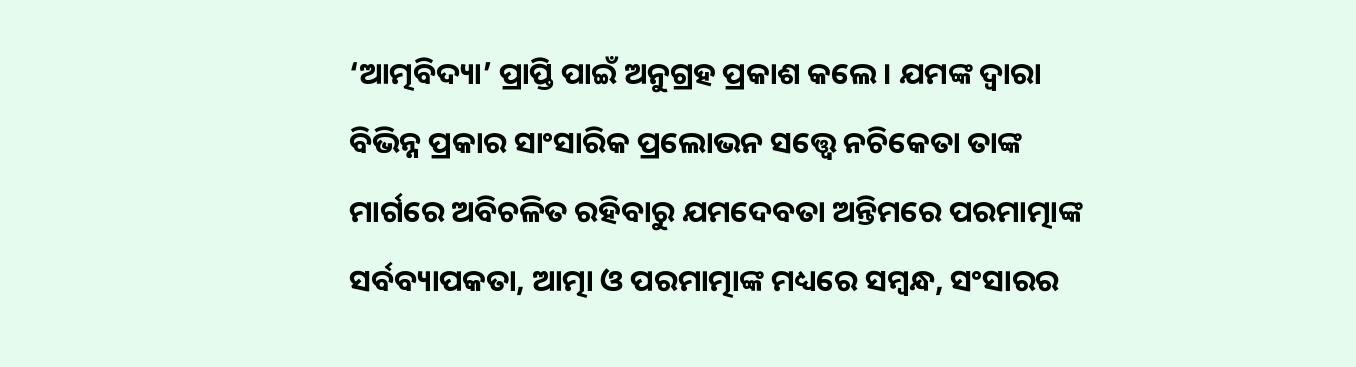‘ଆତ୍ମବିଦ୍ୟା’ ପ୍ରାପ୍ତି ପାଇଁ ଅନୁଗ୍ରହ ପ୍ରକାଶ କଲେ। ଯମଙ୍କ ଦ୍ୱାରା ବିଭିନ୍ନ ପ୍ରକାର ସାଂସାରିକ ପ୍ରଲୋଭନ ସତ୍ତ୍ୱେ ନଚିକେତା ତାଙ୍କ ମାର୍ଗରେ ଅବିଚଳିତ ରହିବାରୁ ଯମଦେବତା ଅନ୍ତିମରେ ପରମାତ୍ମାଙ୍କ ସର୍ବବ୍ୟାପକତା, ଆତ୍ମା ଓ ପରମାତ୍ମାଙ୍କ ମଧ୍ୟରେ ସମ୍ବନ୍ଧ, ସଂସାରର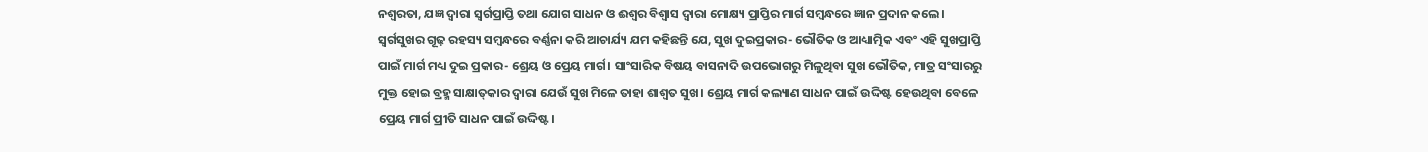ନଶ୍ୱରତା, ଯଜ୍ଞ ଦ୍ୱାରା ସ୍ବର୍ଗପ୍ରାପ୍ତି ତଥା ଯୋଗ ସାଧନ ଓ ଈଶ୍ୱର ବିଶ୍ୱାସ ଦ୍ୱାରା ମୋକ୍ଷ୍ୟ ପ୍ରାପ୍ତିର ମାର୍ଗ ସମ୍ବନ୍ଧରେ ଜ୍ଞାନ ପ୍ରଦାନ କଲେ।
ସ୍ବର୍ଗସୁଖର ଗୂଢ଼ ରହସ୍ୟ ସମ୍ବନ୍ଧରେ ବର୍ଣ୍ଣନା କରି ଆଚାର୍ଯ୍ୟ ଯମ କହିଛନ୍ତି ଯେ, ସୁଖ ଦୁଇପ୍ରକାର- ଭୌତିକ ଓ ଆଧ୍ୟାତ୍ମିକ ଏବଂ ଏହି ସୁଖପ୍ରାପ୍ତି ପାଇଁ ମାର୍ଗ ମଧ୍ୟ ଦୁଇ ପ୍ରକାର- ଶ୍ରେୟ ଓ ପ୍ରେୟ ମାର୍ଗ। ସାଂସାରିକ ବିଷୟ ବାସନାଦି ଉପଭୋଗରୁ ମିଳୁଥିବା ସୁଖ ଭୌତିକ, ମାତ୍ର ସଂସାରରୁ ମୁକ୍ତ ହୋଇ ବ୍ରହ୍ମ ସାକ୍ଷାତ୍‌କାର ଦ୍ୱାରା ଯେଉଁ ସୁଖ ମିଳେ ତାହା ଶାଶ୍ୱତ ସୁଖ। ଶ୍ରେୟ ମାର୍ଗ କଲ୍ୟାଣ ସାଧନ ପାଇଁ ଉଦ୍ଦିଷ୍ଟ ହେଉଥିବା ବେଳେ ପ୍ରେୟ ମାର୍ଗ ପ୍ରୀତି ସାଧନ ପାଇଁ ଉଦ୍ଦିଷ୍ଟ।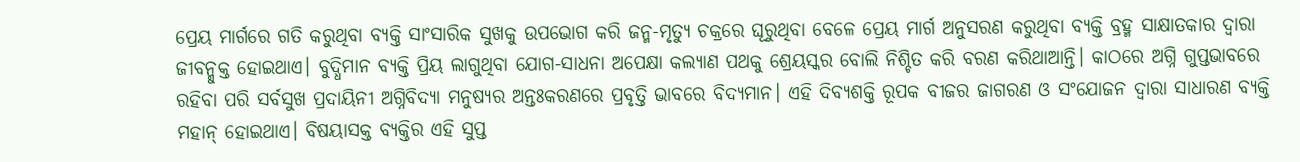ପ୍ରେୟ ମାର୍ଗରେ ଗତି କରୁଥିବା ବ୍ୟକ୍ତି ସାଂସାରିକ ସୁଖକୁ ଉପଭୋଗ କରି ଜନ୍ମ-ମୃତ୍ୟୁ ଚକ୍ରରେ ଘୂରୁଥିବା ବେଳେ ପ୍ରେୟ ମାର୍ଗ ଅନୁସରଣ କରୁଥିବା ବ୍ୟକ୍ତି ବ୍ରହ୍ମ ସାକ୍ଷାତକାର ଦ୍ୱାରା ଜୀବନ୍ମୁକ୍ତ ହୋଇଥାଏ। ବୁଦ୍ଧିମାନ ବ୍ୟକ୍ତି ପ୍ରିୟ ଲାଗୁଥିବା ଯୋଗ-ସାଧନା ଅପେକ୍ଷା କଲ୍ୟାଣ ପଥକୁ ଶ୍ରେୟସ୍କର ବୋଲି ନିଶ୍ଚିତ କରି ବରଣ କରିଥାଆନ୍ତି। କାଠରେ ଅଗ୍ନି ଗୁପ୍ତଭାବରେ ରହିବା ପରି ସର୍ବସୁଖ ପ୍ରଦାୟିନୀ ଅଗ୍ନିବିଦ୍ୟା ମନୁଷ୍ୟର ଅନ୍ତଃକରଣରେ ପ୍ରବୃତ୍ତି ଭାବରେ ବିଦ୍ୟମାନ। ଏହି ଦିବ୍ୟଶକ୍ତି ରୂପକ ବୀଜର ଜାଗରଣ ଓ ସଂଯୋଜନ ଦ୍ୱାରା ସାଧାରଣ ବ୍ୟକ୍ତି ମହାନ୍‌ ହୋଇଥାଏ। ବିଷୟାସକ୍ତ ବ୍ୟକ୍ତିର ଏହି ସୁପ୍ତ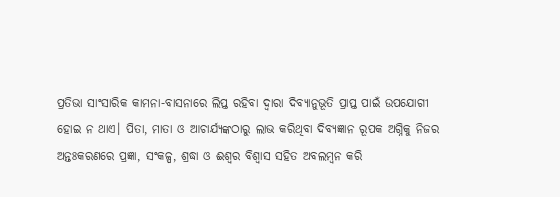ପ୍ରତିଭା ସାଂସାରିକ କାମନା-ବାସନାରେ ଲିପ୍ତ ରହିବା ଦ୍ୱାରା ଦିବ୍ୟାନୁଭୂତି ପ୍ରାପ୍ତ ପାଇଁ ଉପଯୋଗୀ ହୋଇ ନ ଥାଏ। ପିତା, ମାତା ଓ ଆଚାର୍ଯ୍ୟଙ୍କଠାରୁ ଲାଭ କରିଥିବା ଦିବ୍ୟଜ୍ଞାନ ରୂପକ ଅଗ୍ନିକୁ ନିଜର ଅନ୍ତଃକରଣରେ ପ୍ରଜ୍ଞା, ସଂକଳ୍ପ, ଶ୍ରଦ୍ଧା ଓ ଈଶ୍ୱର ବିଶ୍ୱାସ ସହିତ ଅବଲମ୍ବନ କରି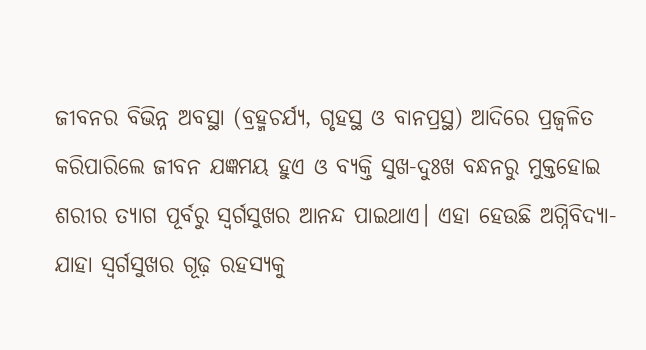ଜୀବନର ବିଭିନ୍ନ ଅବସ୍ଥା (ବ୍ରହ୍ମଚର୍ଯ୍ୟ, ଗୃହସ୍ଥ ଓ ବାନପ୍ରସ୍ଥ) ଆଦିରେ ପ୍ରଜ୍ୱଳିତ କରିପାରିଲେ ଜୀବନ ଯଜ୍ଞମୟ ହୁଏ ଓ ବ୍ୟକ୍ତି ସୁଖ-ଦୁଃଖ ବନ୍ଧନରୁ ମୁକ୍ତହୋଇ ଶରୀର ତ୍ୟାଗ ପୂର୍ବରୁ ସ୍ବର୍ଗସୁଖର ଆନନ୍ଦ ପାଇଥାଏ। ଏହା ହେଉଛି ଅଗ୍ନିବିଦ୍ୟା-ଯାହା ସ୍ବର୍ଗସୁଖର ଗୂଢ଼ ରହସ୍ୟକୁ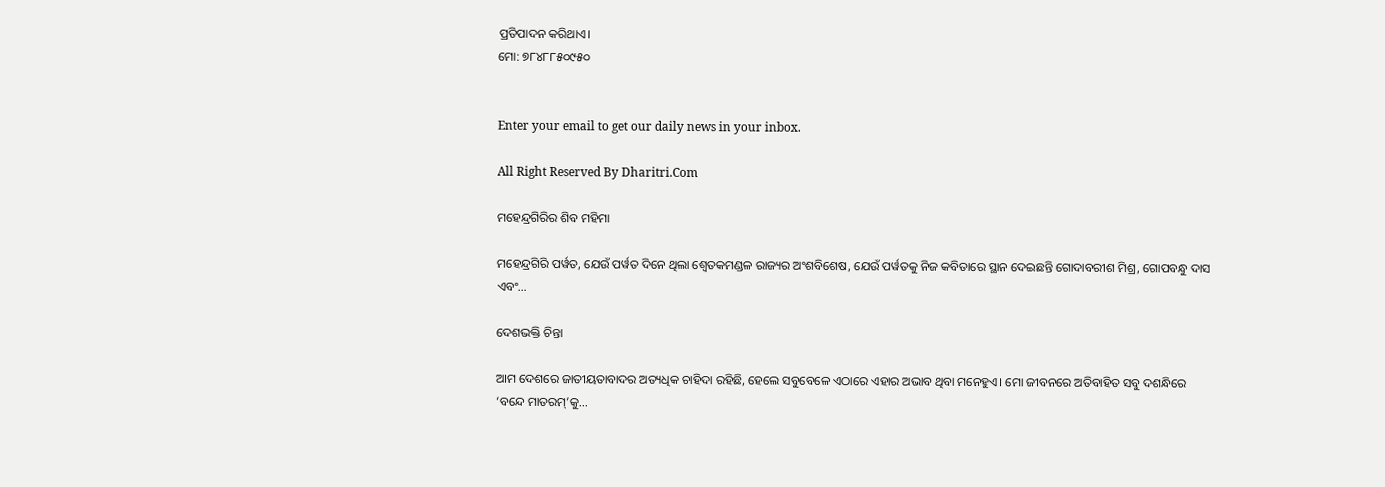ପ୍ରତିପାଦନ କରିଥାଏ।
ମୋ: ୭୮୪୮୮୫୦୯୫୦


Enter your email to get our daily news in your inbox.

All Right Reserved By Dharitri.Com

ମହେନ୍ଦ୍ରଗିରିର ଶିବ ମହିମା

ମହେନ୍ଦ୍ରଗିରି ପର୍ୱତ, ଯେଉଁ ପର୍ୱତ ଦିନେ ଥିଲା ଶ୍ୱେତକମଣ୍ଡଳ ରାଜ୍ୟର ଅଂଶବିଶେଷ, ଯେଉଁ ପର୍ୱତକୁ ନିଜ କବିତାରେ ସ୍ଥାନ ଦେଇଛନ୍ତି ଗୋଦାବରୀଶ ମିଶ୍ର, ଗୋପବନ୍ଧୁ ଦାସ ଏବଂ…

ଦେଶଭକ୍ତି ଚିନ୍ତା

ଆମ ଦେଶରେ ଜାତୀୟତାବାଦର ଅତ୍ୟଧିକ ଚାହିଦା ରହିଛି, ହେଲେ ସବୁବେଳେ ଏଠାରେ ଏହାର ଅଭାବ ଥିବା ମନେହୁଏ। ମୋ ଜୀବନରେ ଅତିବାହିତ ସବୁ ଦଶନ୍ଧିରେ ‘ବନ୍ଦେ ମାତରମ୍‌’କୁ…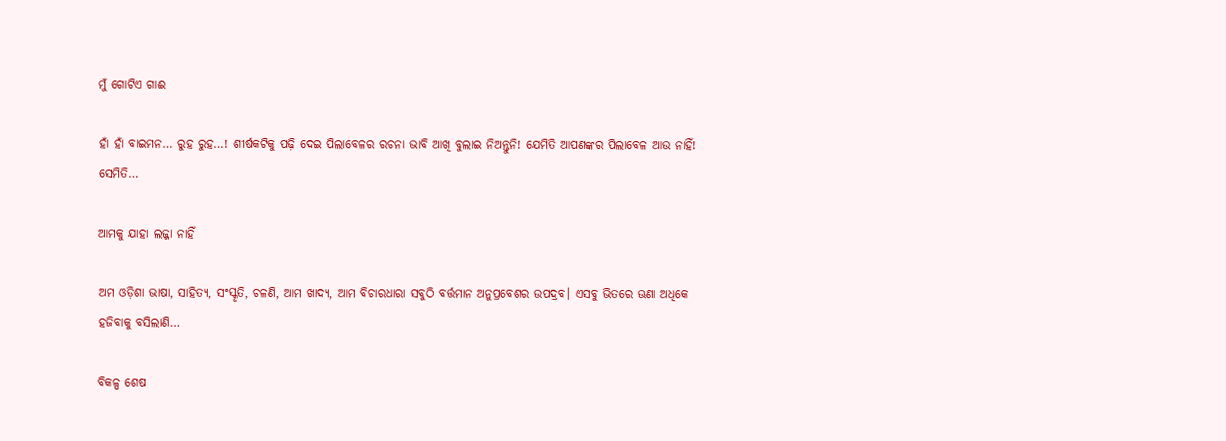ମୁଁ ଗୋଟିଏ ଗାଈ

ହାଁ ହାଁ ବାଇମନ… ରୁହ ରୁହ…! ଶୀର୍ଷକଟିକୁ ପଢ଼ି ଦେଇ ପିଲାବେଳର ରଚନା ଭାବି ଆଖି ବୁଲାଇ ନିଅନ୍ତୁନି! ଯେମିତି ଆପଣଙ୍କର ପିଲାବେଳ ଆଉ ନାହିଁ! ସେମିତି…

ଆମକୁ ଯାହା ଲଜ୍ଜା ନାହିଁ

ଅମ ଓଡ଼ିଶା ଭାଷା, ସାହିତ୍ୟ, ସଂସ୍କୃତି, ଚଳଣି, ଆମ ଖାଦ୍ୟ, ଆମ ବିଚାରଧାରା ସବୁଠି ବର୍ତ୍ତମାନ ଅନୁପ୍ରବେଶର ଉପଦ୍ରବ। ଏସବୁ ଭିତରେ ଊଣା ଅଧିକେ ହଜିବାକୁ ବସିଲାଣି…

ବିକଳ୍ପ ଶେଷ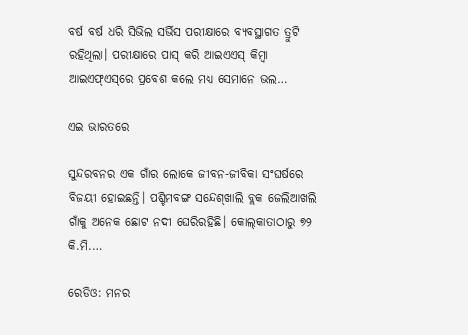ବର୍ଷ ବର୍ଷ ଧରି ସିଭିଲ ସର୍ଭିସ ପରୀକ୍ଷାରେ ବ୍ୟବସ୍ଥାଗତ ତ୍ରୁଟି ରହିଥିଲା। ପରୀକ୍ଷାରେ ପାସ୍‌ କରି ଆଇଏଏସ୍‌ କିମ୍ବା ଆଇଏଫ୍‌ଏସ୍‌ରେ ପ୍ରବେଶ କଲେ ମଧ୍ୟ ସେମାନେ ଭଲ…

ଏଇ ଭାରତରେ

ସୁନ୍ଦରବନର ଏକ ଗାଁର ଲୋକେ ଜୀବନ-ଜୀବିକା ସଂଘର୍ଷରେ ବିଜୟୀ ହୋଇଛନ୍ତି। ପଶ୍ଚିମବଙ୍ଗ ସନ୍ଦେଶ୍‌ଖାଲି ବ୍ଲକ ଜେଲିଆଖଲି ଗାଁକୁ ଅନେକ ଛୋଟ ନଦୀ ଘେରିରହିଛି। କୋଲ୍‌କାତାଠାରୁ ୭୨ କି.ମି.…

ରେଡିଓ: ମନର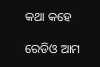କଥା କହେ

ରେଡିଓ ଆମ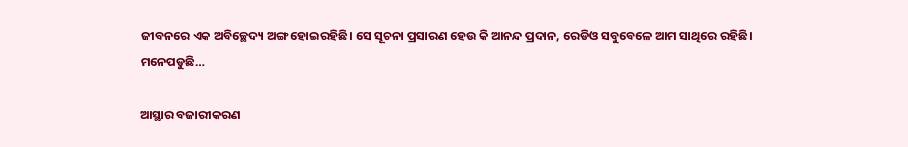ଜୀବନରେ ଏକ ଅବିଚ୍ଛେଦ୍ୟ ଅଙ୍ଗ ହୋଇରହିଛି। ସେ ସୂଚନା ପ୍ରସାରଣ ହେଉ କି ଆନନ୍ଦ ପ୍ରଦାନ, ରେଡିଓ ସବୁବେଳେ ଆମ ସାଥିରେ ରହିଛି। ମନେପଡୁଛି…

ଆସ୍ଥାର ବଜାରୀକରଣ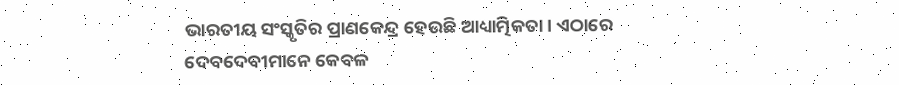ଭାରତୀୟ ସଂସ୍କୃତିର ପ୍ରାଣକେନ୍ଦ୍ର ହେଉଛି ଆଧ୍ୟାତ୍ମିକତା। ଏଠାରେ ଦେବଦେବୀମାନେ କେବଳ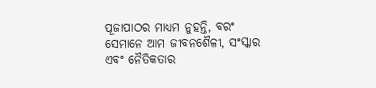ପୂଜାପାଠର ମାଧ୍ୟମ ନୁହନ୍ତି, ବରଂ ସେମାନେ ଆମ ଜୀବନଶୈଳୀ, ସଂସ୍କାର ଏବଂ ନୈତିକତାର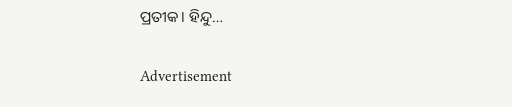ପ୍ରତୀକ। ହିନ୍ଦୁ…

Advertisement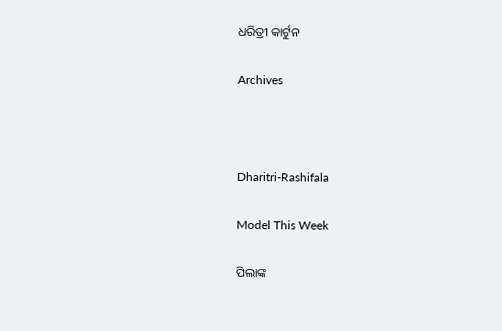ଧରିତ୍ରୀ କାର୍ଟୁନ

Archives



Dharitri-Rashifala

Model This Week

ପିଲାଙ୍କ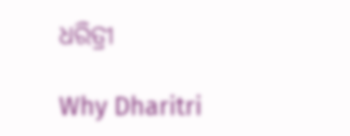ଧରିତ୍ରୀ

Why Dharitri